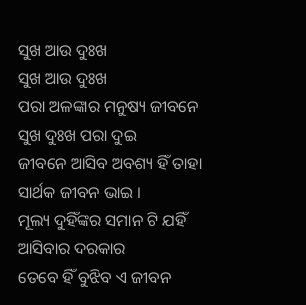ସୁଖ ଆଉ ଦୁଃଖ
ସୁଖ ଆଉ ଦୁଃଖ
ପରା ଅଳଙ୍କାର ମନୁଷ୍ୟ ଜୀବନେ
ସୁଖ ଦୁଃଖ ପରା ଦୁଇ
ଜୀବନେ ଆସିବ ଅବଶ୍ୟ ହିଁ ତାହା
ସାର୍ଥକ ଜୀବନ ଭାଇ ।
ମୂଲ୍ୟ ଦୁହିଁଙ୍କର ସମାନ ଟି ଯହିଁ
ଆସିବାର ଦରକାର
ତେବେ ହିଁ ବୁଝିବ ଏ ଜୀବନ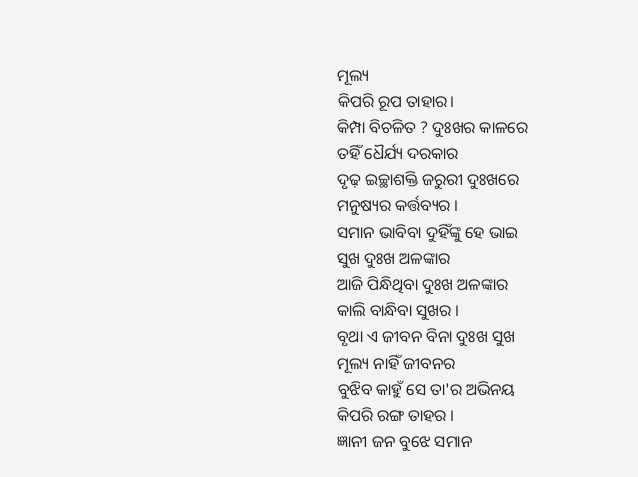ମୂଲ୍ୟ
କିପରି ରୂପ ତାହାର।
କିମ୍ପା ବିଚଳିତ ? ଦୁଃଖର କାଳରେ
ତହିଁ ଧୈର୍ଯ୍ୟ ଦରକାର
ଦୃଢ଼ ଇଚ୍ଛାଶକ୍ତି ଜରୁରୀ ଦୁଃଖରେ
ମନୁଷ୍ୟର କର୍ତ୍ତବ୍ୟର ।
ସମାନ ଭାବିବା ଦୁହିଁଙ୍କୁ ହେ ଭାଇ
ସୁଖ ଦୁଃଖ ଅଳଙ୍କାର
ଆଜି ପିନ୍ଧିଥିବା ଦୁଃଖ ଅଳଙ୍କାର
କାଲି ବାନ୍ଧିବା ସୁଖର ।
ବୃଥା ଏ ଜୀବନ ବିନା ଦୁଃଖ ସୁଖ
ମୂଲ୍ୟ ନାହିଁ ଜୀବନର
ବୁଝିବ କାହୁଁ ସେ ତା'ର ଅଭିନୟ
କିପରି ରଙ୍ଗ ତାହର ।
ଜ୍ଞାନୀ ଜନ ବୁଝେ ସମାନ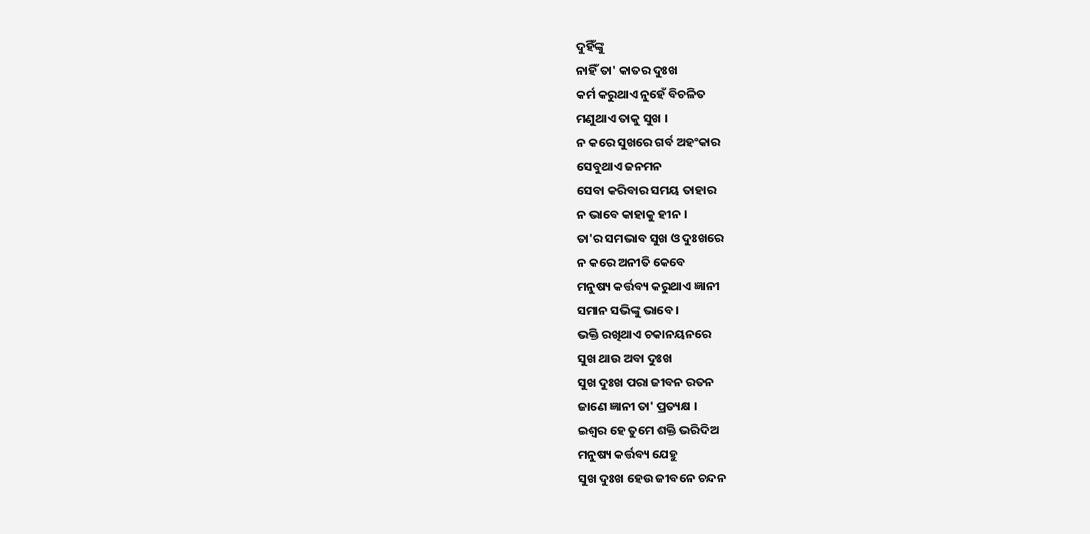ଦୁହିଁଙ୍କୁ
ନାହିଁ ତା' କାତର ଦୁଃଖ
କର୍ମ କରୁଥାଏ ନୁହେଁ ବିଚଳିତ
ମଣୁଥାଏ ତାକୁ ସୁଖ ।
ନ କରେ ସୁଖରେ ଗର୍ବ ଅହଂକାର
ସେବୁଥାଏ ଜନମନ
ସେବା କରିବାର ସମୟ ତାହାର
ନ ଭାବେ କାହାକୁ ହୀନ ।
ତା'ର ସମଭାବ ସୁଖ ଓ ଦୁଃଖରେ
ନ କରେ ଅନୀତି କେବେ
ମନୁଷ୍ୟ କର୍ତ୍ତବ୍ୟ କରୁଥାଏ ଜ୍ଞାନୀ
ସମାନ ସଭିଙ୍କୁ ଭାବେ ।
ଭକ୍ତି ରଖିଥାଏ ଚକାନୟନରେ
ସୁଖ ଥାଉ ଅବା ଦୁଃଖ
ସୁଖ ଦୁଃଖ ପରା ଜୀବନ ରତନ
ଜାଣେ ଜ୍ଞାନୀ ତା' ପ୍ରତ୍ୟକ୍ଷ ।
ଇଶ୍ଵର ହେ ତୁମେ ଶକ୍ତି ଭରିଦିଅ
ମନୁଷ୍ୟ କର୍ତ୍ତବ୍ୟ ଯେହୁ
ସୁଖ ଦୁଃଖ ହେଉ ଜୀବନେ ଚନ୍ଦନ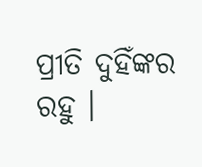ପ୍ରୀତି ଦୁହିଁଙ୍କର ରହୁ ।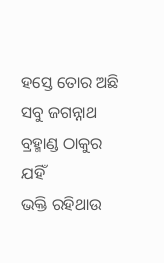ହସ୍ତେ ତୋର ଅଛି ସବୁ ଜଗନ୍ନାଥ
ବ୍ରହ୍ମାଣ୍ଡ ଠାକୁର ଯହିଁ
ଭକ୍ତି ରହିଥାଉ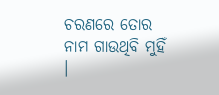ଚରଣରେ ତୋର
ନାମ ଗାଉଥିବି ମୁହିଁ ।